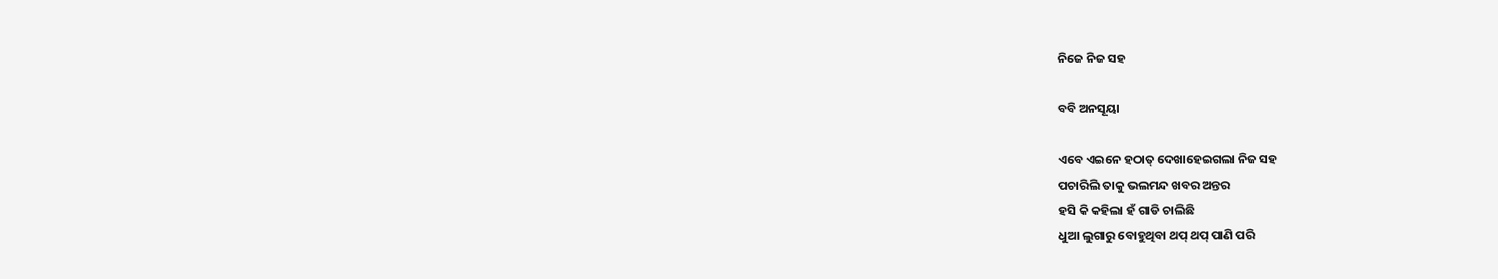ନିଜେ ନିଜ ସହ

ବବି ଅନସୂୟା

ଏବେ ଏଇନେ ହଠାତ୍ ଦେଖାହେଇଗଲା ନିଜ ସହ
ପଚାରିଲି ତାକୁ ଭଲମନ୍ଦ ଖବର ଅନ୍ତର
ହସି କି କହିଲା ହଁ ଗାଡି ଚାଲିଛି
ଧୁଆ ଲୁଗାରୁ ବୋହୁଥିବା ଥପ୍ ଥପ୍ ପାଣି ପରି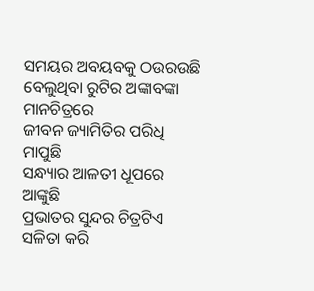ସମୟର ଅବୟବକୁ ଠଉରଉଛି
ବେଲୁଥିବା ରୁଟିର ଅଙ୍କାବଙ୍କା ମାନଚିତ୍ରରେ
ଜୀବନ ଜ୍ୟାମିତିର ପରିଧି ମାପୁଛି
ସନ୍ଧ୍ୟାର ଆଳତୀ ଧୂପରେ ଆଙ୍କୁଛି
ପ୍ରଭାତର ସୁନ୍ଦର ଚିତ୍ରଟିଏ
ସଳିତା କରି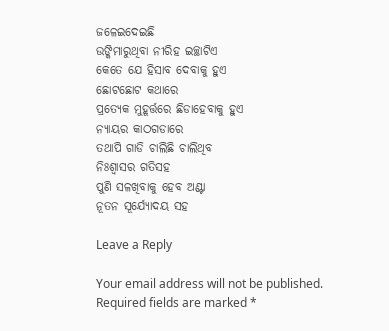ଜଳେଇଦେଇଛି
ଉଙ୍କିମାରୁଥିବା ନୀରିହ ଇଚ୍ଛାଟିଏ
କେତେ ଯେ ହିସାବ ଦେବାକୁ ହୁଏ
ଛୋଟଛୋଟ କଥାରେ
ପ୍ରତ୍ୟେକ ମୁହୂର୍ତ୍ତରେ ଛିଡାହେବାକୁ ହୁଏ
ନ୍ୟାୟର କାଠଗଡାରେ
ତଥାପି ଗାଡି ଚାଲିଛି ଚାଲିଥିବ
ନିଃଶ୍ୱାସର ଗତିସହ
ପୁଣି ସଳଖିବାକୁ ହେବ ଅଣ୍ଟା
ନୂତନ ସୂର୍ଯ୍ୟୋଦୟ ସହ

Leave a Reply

Your email address will not be published. Required fields are marked *